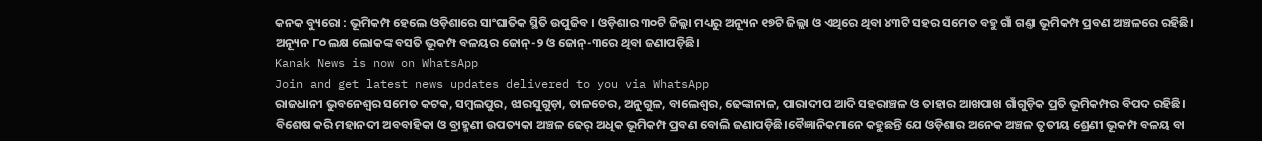କନକ ବ୍ୟୁରୋ : ଭୂମିକମ୍ପ ହେଲେ ଓଡ଼ିଶାରେ ସାଂଘାତିକ ସ୍ଥିତି ଉପୁଜିବ । ଓଡ଼ିଶାର ୩୦ଟି ଜିଲ୍ଲା ମଧ୍ୟରୁ ଅନ୍ୟୂନ ୧୭ଟି ଜିଲ୍ଲା ଓ ଏଥିରେ ଥିବା ୪୩ଟି ସହର ସମେତ ବହୁ ଗାଁ ଗଣ୍ତା ଭୂମିକମ୍ପ ପ୍ରବଣ ଅଞ୍ଚଳରେ ରହିଛି। ଅନ୍ୟୂନ ୮୦ ଲକ୍ଷ ଲୋକଙ୍କ ବସତି ଭୂକମ୍ପ ବଳୟର ଜୋନ୍-୨ ଓ ଜୋନ୍-୩ରେ ଥିବା ଜଣାପଡ଼ିଛି।
Kanak News is now on WhatsApp
Join and get latest news updates delivered to you via WhatsApp
ରାଜଧାନୀ ଭୁବନେଶ୍ବର ସମେତ କଟକ, ସମ୍ବଲପୁର, ଝାରସୁଗୁଡ଼ା, ତାଳଚେର, ଅନୁଗୁଳ, ବାଲେଶ୍ବର, ଢେଙ୍କାନାଳ, ପାରାଦୀପ ଆଦି ସହରାଞ୍ଚଳ ଓ ତାହାର ଆଖପାଖ ଗାଁଗୁଡ଼ିକ ପ୍ରତି ଭୂମିକମ୍ପର ବିପଦ ରହିଛି। ବିଶେଷ କରି ମହାନଦୀ ଅବବାହିକା ଓ ବ୍ରାହ୍ମଣୀ ଉପତ୍ୟକା ଅଞ୍ଚଳ ଢେର୍ ଅଧିକ ଭୂମିକମ୍ପ ପ୍ରବଣ ବୋଲି ଜଣାପଡ଼ିଛି।ବୈଜ୍ଞାନିକମାନେ କହୁଛନ୍ତି ଯେ ଓଡ଼ିଶାର ଅନେକ ଅଞ୍ଚଳ ତୃତୀୟ ଶ୍ରେଣୀ ଭୂକମ୍ପ ବଳୟ ବା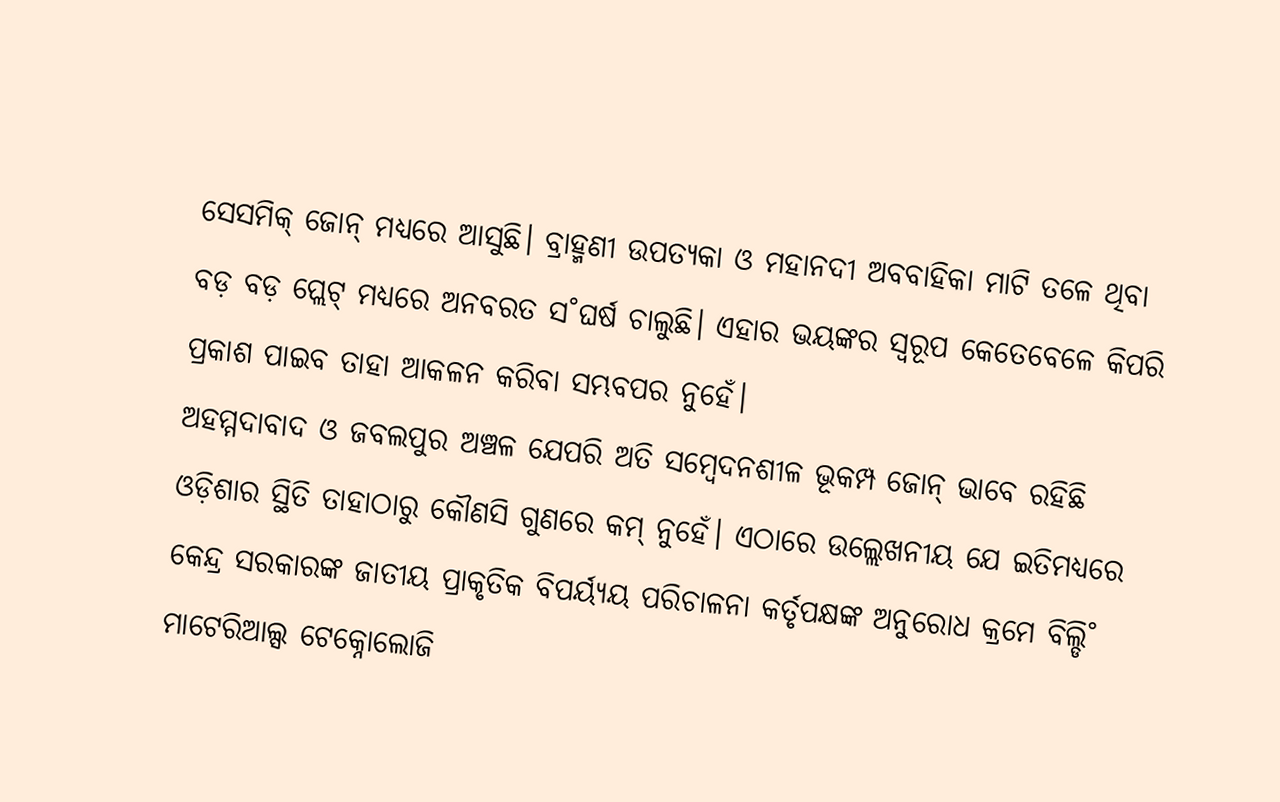ସେସମିକ୍ ଜୋନ୍ ମଧ୍ୟରେ ଆସୁଛି। ବ୍ରାହ୍ମଣୀ ଉପତ୍ୟକା ଓ ମହାନଦୀ ଅବବାହିକା ମାଟି ତଳେ ଥିବା ବଡ଼ ବଡ଼ ପ୍ଲେଟ୍ ମଧ୍ୟରେ ଅନବରତ ସ˚ଘର୍ଷ ଚାଲୁଛି। ଏହାର ଭୟଙ୍କର ସ୍ବରୂପ କେତେବେଳେ କିପରି ପ୍ରକାଶ ପାଇବ ତାହା ଆକଳନ କରିବା ସମ୍ଭବପର ନୁହେଁ।
ଅହମ୍ମଦାବାଦ ଓ ଜବଲପୁର ଅଞ୍ଚଳ ଯେପରି ଅତି ସମ୍ବେଦନଶୀଳ ଭୂକମ୍ପ ଜୋନ୍ ଭାବେ ରହିଛି ଓଡ଼ିଶାର ସ୍ଥିତି ତାହାଠାରୁ କୌଣସି ଗୁଣରେ କମ୍ ନୁହେଁ। ଏଠାରେ ଉଲ୍ଲେଖନୀୟ ଯେ ଇତିମଧ୍ୟରେ କେନ୍ଦ୍ର ସରକାରଙ୍କ ଜାତୀୟ ପ୍ରାକୃତିକ ବିପର୍ୟ୍ୟୟ ପରିଚାଳନା କର୍ତୃପକ୍ଷଙ୍କ ଅନୁରୋଧ କ୍ରମେ ବିଲ୍ଡି˚ ମାଟେରିଆଲ୍ସ ଟେକ୍ନୋଲୋଜି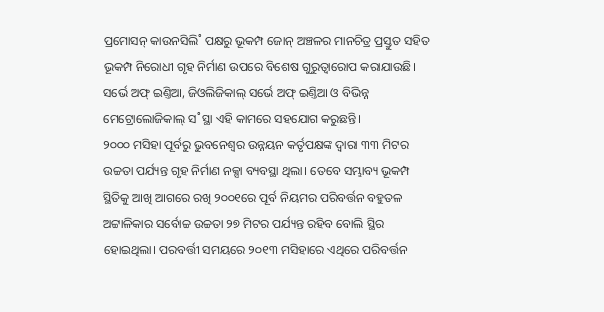ପ୍ରମୋସନ୍ କାଉନସିଲି˚ ପକ୍ଷରୁ ଭୂକମ୍ପ ଜୋନ୍ ଅଞ୍ଚଳର ମାନଚିତ୍ର ପ୍ରସ୍ତୁତ ସହିତ ଭୂକମ୍ପ ନିରୋଧୀ ଗୃହ ନିର୍ମାଣ ଉପରେ ବିଶେଷ ଗୁରୁତ୍ବାରୋପ କରାଯାଉଛି। ସର୍ଭେ ଅଫ୍ ଇଣ୍ତିଆ, ଜିଓଲିଜିକାଲ୍ ସର୍ଭେ ଅଫ୍ ଇଣ୍ତିଆ ଓ ବିଭିନ୍ନ ମେଟ୍ରୋଲୋଜିକାଲ୍ ସ˚ସ୍ଥା ଏହି କାମରେ ସହଯୋଗ କରୁଛନ୍ତି।
୨୦୦୦ ମସିହା ପୂର୍ବରୁ ଭୁବନେଶ୍ବର ଉନ୍ନୟନ କର୍ତୃପକ୍ଷଙ୍କ ଦ୍ବାରା ୩୩ ମିଟର ଉଚ୍ଚତା ପର୍ଯ୍ୟନ୍ତ ଗୃହ ନିର୍ମାଣ ନକ୍ସା ବ୍ୟବସ୍ଥା ଥିଲା। ତେବେ ସମ୍ଭାବ୍ୟ ଭୂକମ୍ପ ସ୍ଥିତିକୁ ଆଖି ଆଗରେ ରଖି ୨୦୦୧ରେ ପୂର୍ବ ନିୟମର ପରିବର୍ତ୍ତନ ବହୁତଳ ଅଟ୍ଟାଳିକାର ସର୍ବୋଚ୍ଚ ଉଚ୍ଚତା ୨୭ ମିଟର ପର୍ଯ୍ୟନ୍ତ ରହିବ ବୋଲି ସ୍ଥିର ହୋଇଥିଲା। ପରବର୍ତ୍ତୀ ସମୟରେ ୨୦୧୩ ମସିହାରେ ଏଥିରେ ପରିବର୍ତ୍ତନ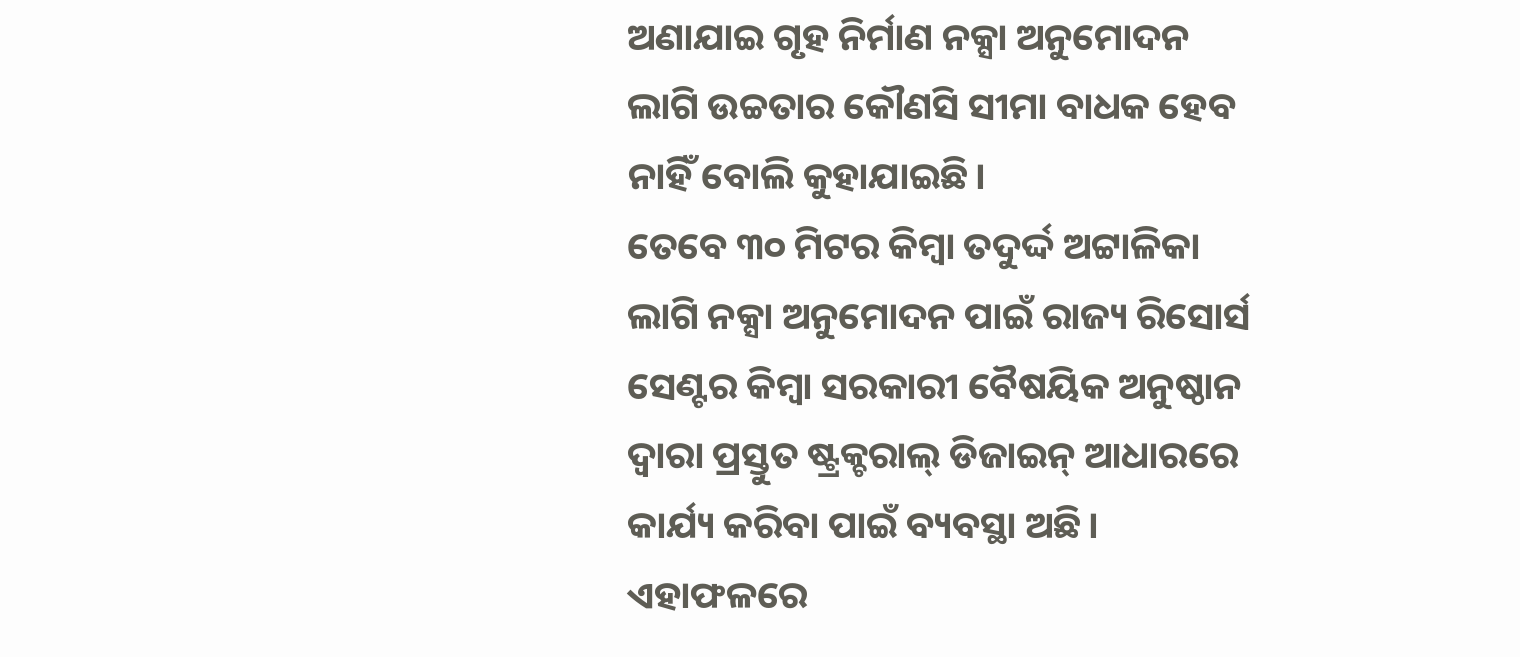ଅଣାଯାଇ ଗୃହ ନିର୍ମାଣ ନକ୍ସା ଅନୁମୋଦନ ଲାଗି ଉଚ୍ଚତାର କୌଣସି ସୀମା ବାଧକ ହେବ ନାହିଁ ବୋଲି କୁହାଯାଇଛି।
ତେବେ ୩୦ ମିଟର କିମ୍ବା ତଦୁର୍ଦ୍ଦ ଅଟ୍ଟାଳିକା ଲାଗି ନକ୍ସା ଅନୁମୋଦନ ପାଇଁ ରାଜ୍ୟ ରିସୋର୍ସ ସେଣ୍ଟର କିମ୍ବା ସରକାରୀ ବୈଷୟିକ ଅନୁଷ୍ଠାନ ଦ୍ବାରା ପ୍ରସ୍ତୁତ ଷ୍ଟ୍ରକ୍ଚରାଲ୍ ଡିଜାଇନ୍ ଆଧାରରେ କାର୍ଯ୍ୟ କରିବା ପାଇଁ ବ୍ୟବସ୍ଥା ଅଛି। ଏହାଫଳରେ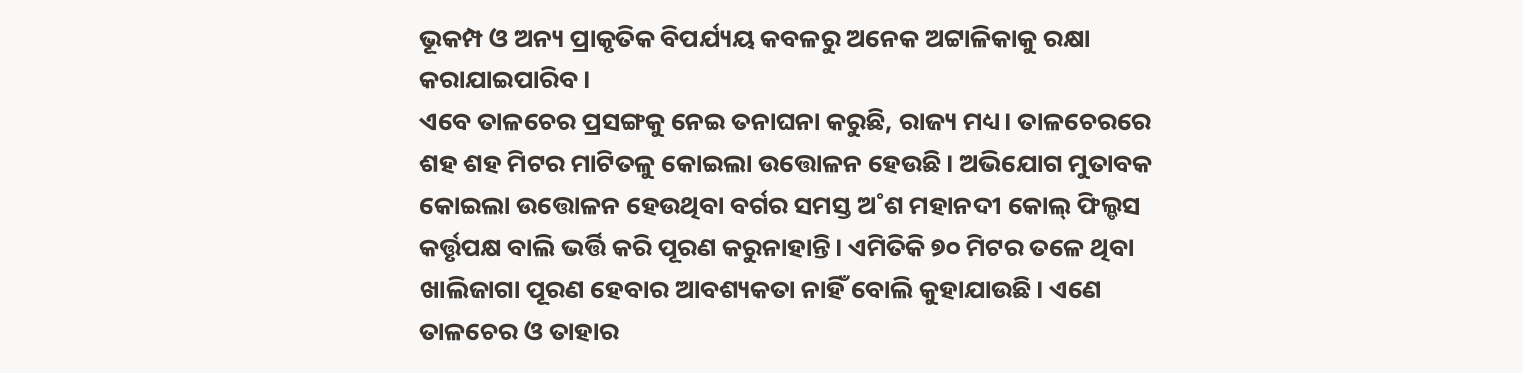ଭୂକମ୍ପ ଓ ଅନ୍ୟ ପ୍ରାକୃତିକ ବିପର୍ଯ୍ୟୟ କବଳରୁ ଅନେକ ଅଟ୍ଟାଳିକାକୁ ରକ୍ଷା କରାଯାଇପାରିବ।
ଏବେ ତାଳଚେର ପ୍ରସଙ୍ଗକୁ ନେଇ ତନାଘନା କରୁଛି, ରାଜ୍ୟ ମଧ୍ୟ। ତାଳଚେରରେ ଶହ ଶହ ମିଟର ମାଟିତଳୁ କୋଇଲା ଉତ୍ତୋଳନ ହେଉଛି। ଅଭିଯୋଗ ମୁତାବକ କୋଇଲା ଉତ୍ତୋଳନ ହେଉଥିବା ବର୍ଗର ସମସ୍ତ ଅ˚ଶ ମହାନଦୀ କୋଲ୍ ଫିଲ୍ଡସ କର୍ତ୍ତୃପକ୍ଷ ବାଲି ଭର୍ତ୍ତି କରି ପୂରଣ କରୁନାହାନ୍ତି। ଏମିତିକି ୭୦ ମିଟର ତଳେ ଥିବା ଖାଲିଜାଗା ପୂରଣ ହେବାର ଆବଶ୍ୟକତା ନାହିଁ ବୋଲି କୁହାଯାଉଛି। ଏଣେ ତାଳଚେର ଓ ତାହାର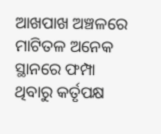ଆଖପାଖ ଅଞ୍ଚଳରେ ମାଟିତଳ ଅନେକ ସ୍ଥାନରେ ଫମ୍ପା ଥିବାରୁ କର୍ତୃପକ୍ଷ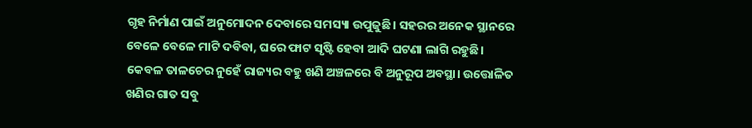ଗୃହ ନିର୍ମାଣ ପାଇଁ ଅନୁମୋଦନ ଦେବାରେ ସମସ୍ୟା ଉପୁଜୁଛି। ସହରର ଅନେକ ସ୍ଥାନରେ ବେଳେ ବେଳେ ମାଟି ଦବିବା, ଘରେ ଫାଟ ସୃଷ୍ଟି ହେବା ଆଦି ଘଟଣା ଲାଗି ରହୁଛି। କେବଳ ତାଳଚେର ନୁହେଁ ରାଜ୍ୟର ବହୁ ଖଣି ଅଞ୍ଚଳରେ ବି ଅନୁରୂପ ଅବସ୍ଥା। ଉତ୍ତୋଳିତ ଖଣିର ଗାତ ସବୁ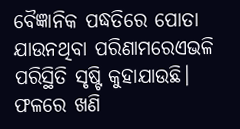ବୈଜ୍ଞାନିକ ପଦ୍ଧତିରେ ପୋତା ଯାଉନଥିବା ପରିଣାମରେଏଭଳି ପରିସ୍ଥିତି ସୃଷ୍ଟି କୁହାଯାଉଛି। ଫଳରେ ଖଣି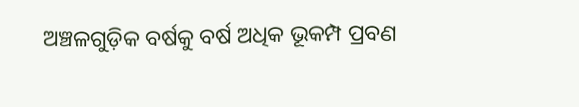ଅଞ୍ଚଳଗୁଡ଼ିକ ବର୍ଷକୁ ବର୍ଷ ଅଧିକ ଭୂକମ୍ପ ପ୍ରବଣ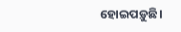ହୋଇପଡ଼ୁଛି।